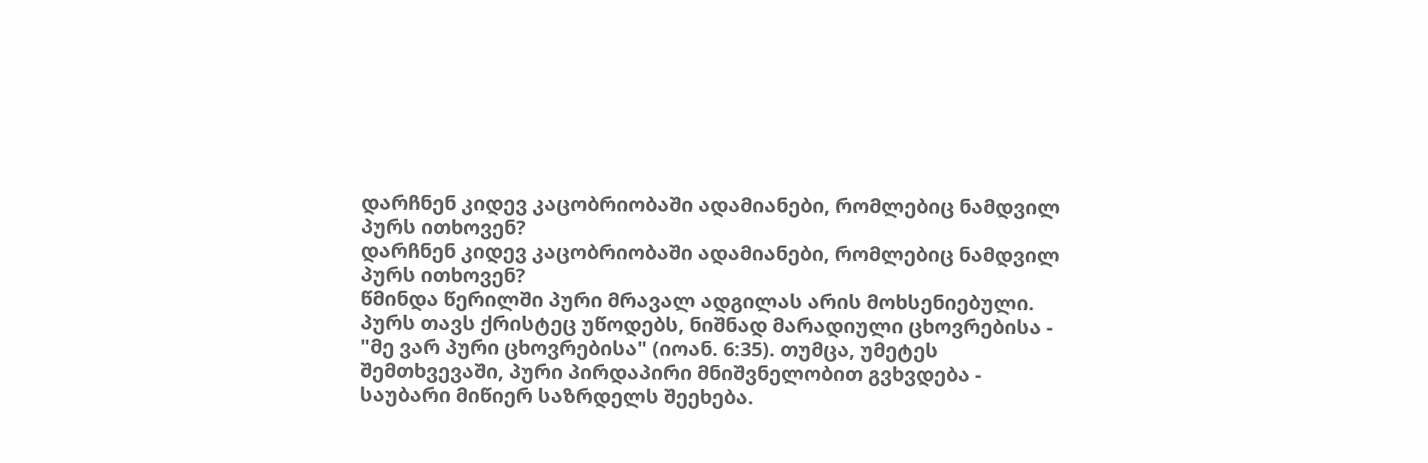დარჩნენ კიდევ კაცობრიობაში ადამიანები, რომლებიც ნამდვილ პურს ითხოვენ?
დარჩნენ კიდევ კაცობრიობაში ადამიანები, რომლებიც ნამდვილ პურს ითხოვენ?
წმინდა წერილში პური მრავალ ადგილას არის მოხსენიებული. პურს თავს ქრისტეც უწოდებს, ნიშნად მარადიული ცხოვრებისა - "მე ვარ პური ცხოვრებისა" (იოან. 6:35). თუმცა, უმეტეს შემთხვევაში, პური პირდაპირი მნიშვნელობით გვხვდება - საუბარი მიწიერ საზრდელს შეეხება.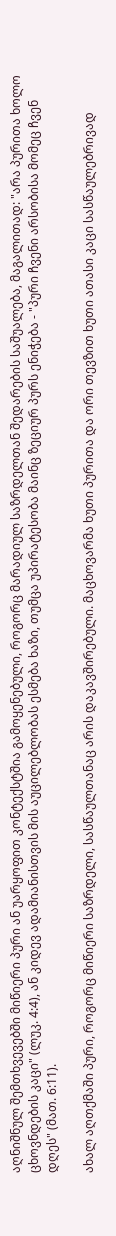აღნიშნულ შემთხვევებში მიწიერი პური ან უარყოფით კონტექსტშია გამოყენებული, როგორც მარადიულ საზრდელთან შედარების საშუალება, მაგალითად: "არა პურითა ხოლო ცხოვნდების კაცი" (ლუკ. 4:4), ან კიდევ ადამიანისთვის მის აუცილებლობას ესმება ხაზი, თუმცა უპირატესობა მაინც ზეციურ პურს ენიჭება - "პური ჩვენი არსობისა მომეც ჩვენ დღეს" (მათ. 6:11).

ახალ აღთქმაში პური, როგორც მიწიერი საზრდელი, სასწაულთანაც არის დაკავშირებული. მაცხოვარმა ხუთი პურითა და ორი თევზით ხუთი ათასი კაცი სასწაულებრივად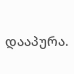დააპურა.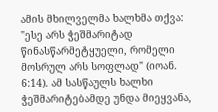ამის მხილველმა ხალხმა თქვა: "ესე არს ჭეშმარიტად წინასწარმეტყუელი, რომელი მოსრულ არს სოფლად" (იოან. 6:14). ამ სასწაულს ხალხი ჭეშმარიტებამდე უნდა მიეყვანა,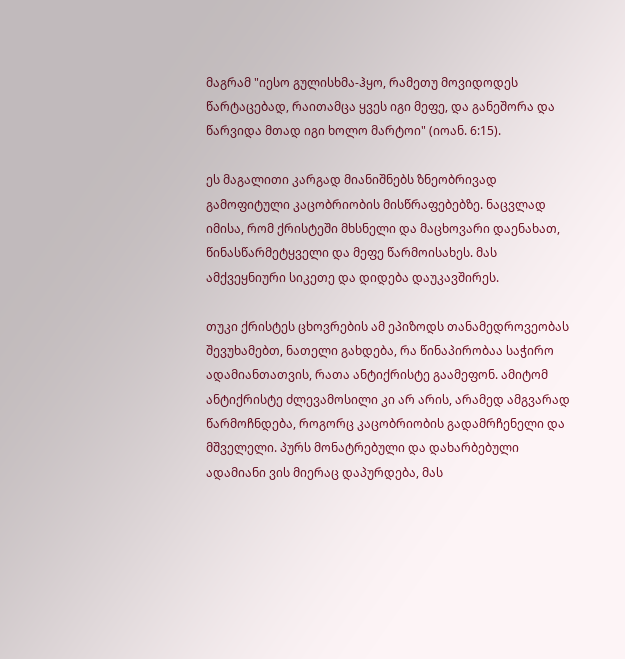მაგრამ "იესო გულისხმა-ჰყო, რამეთუ მოვიდოდეს წარტაცებად, რაითამცა ყვეს იგი მეფე, და განეშორა და წარვიდა მთად იგი ხოლო მარტოი" (იოან. 6:15).

ეს მაგალითი კარგად მიანიშნებს ზნეობრივად გამოფიტული კაცობრიობის მისწრაფებებზე. ნაცვლად იმისა, რომ ქრისტეში მხსნელი და მაცხოვარი დაენახათ, წინასწარმეტყველი და მეფე წარმოისახეს. მას ამქვეყნიური სიკეთე და დიდება დაუკავშირეს.

თუკი ქრისტეს ცხოვრების ამ ეპიზოდს თანამედროვეობას შევუხამებთ, ნათელი გახდება, რა წინაპირობაა საჭირო ადამიანთათვის, რათა ანტიქრისტე გაამეფონ. ამიტომ ანტიქრისტე ძლევამოსილი კი არ არის, არამედ ამგვარად წარმოჩნდება, როგორც კაცობრიობის გადამრჩენელი და მშველელი. პურს მონატრებული და დახარბებული ადამიანი ვის მიერაც დაპურდება, მას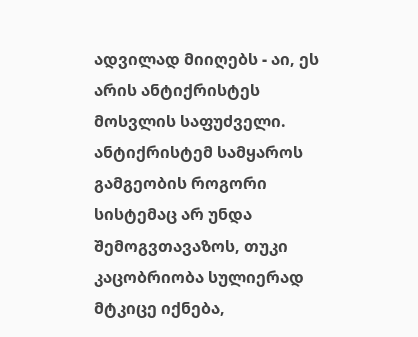ადვილად მიიღებს - აი, ეს არის ანტიქრისტეს მოსვლის საფუძველი. ანტიქრისტემ სამყაროს გამგეობის როგორი სისტემაც არ უნდა შემოგვთავაზოს, თუკი კაცობრიობა სულიერად მტკიცე იქნება,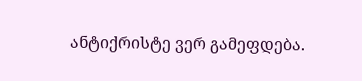ანტიქრისტე ვერ გამეფდება.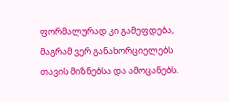ფორმალურად კი გამეფდება, მაგრამ ვერ განახორციელებს თავის მიზნებსა და ამოცანებს.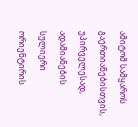ამიტომ სამყაროს გაერთიანებისთვის, უპირველესად, ადამიანების სულიერი ორიენტირის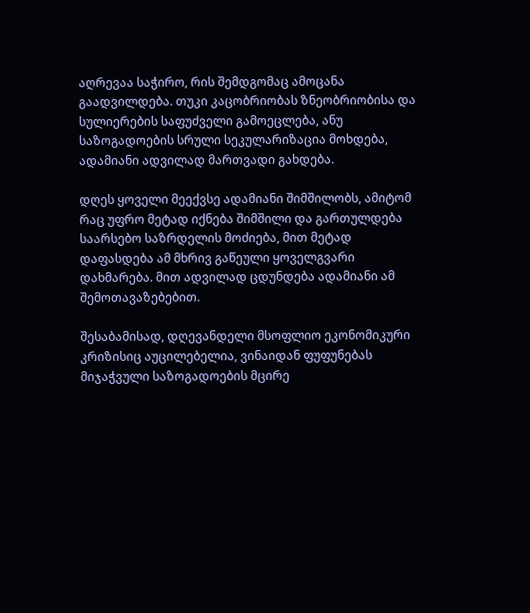აღრევაა საჭირო, რის შემდგომაც ამოცანა გაადვილდება. თუკი კაცობრიობას ზნეობრიობისა და სულიერების საფუძველი გამოეცლება, ანუ საზოგადოების სრული სეკულარიზაცია მოხდება, ადამიანი ადვილად მართვადი გახდება.

დღეს ყოველი მეექვსე ადამიანი შიმშილობს, ამიტომ რაც უფრო მეტად იქნება შიმშილი და გართულდება საარსებო საზრდელის მოძიება, მით მეტად დაფასდება ამ მხრივ გაწეული ყოველგვარი დახმარება. მით ადვილად ცდუნდება ადამიანი ამ შემოთავაზებებით.

შესაბამისად, დღევანდელი მსოფლიო ეკონომიკური კრიზისიც აუცილებელია, ვინაიდან ფუფუნებას მიჯაჭვული საზოგადოების მცირე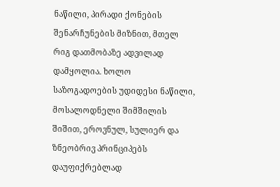ნაწილი, პირადი ქონების შენარჩუნების მიზნით, მთელ რიგ დათმობაზე ადვილად დამყოლია. ხოლო საზოგადოების უდიდესი ნაწილი, მოსალოდნელი შიმშილის შიშით, ეროვნულ, სულიერ და ზნეობრივ პრინციპებს დაუფიქრებლად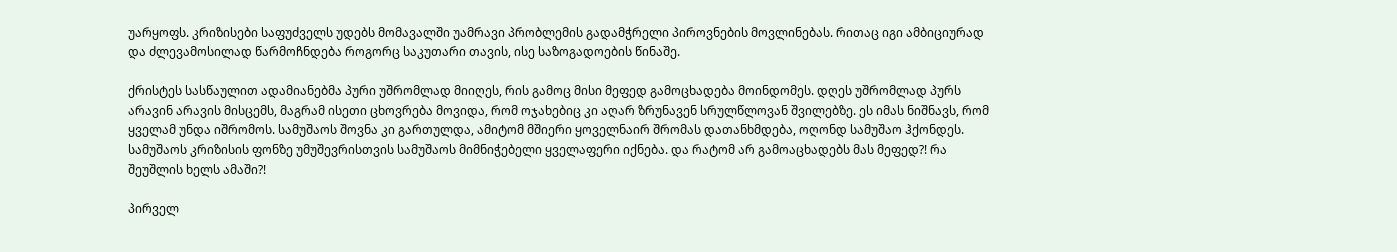უარყოფს. კრიზისები საფუძველს უდებს მომავალში უამრავი პრობლემის გადამჭრელი პიროვნების მოვლინებას. რითაც იგი ამბიციურად და ძლევამოსილად წარმოჩნდება როგორც საკუთარი თავის, ისე საზოგადოების წინაშე.

ქრისტეს სასწაულით ადამიანებმა პური უშრომლად მიიღეს, რის გამოც მისი მეფედ გამოცხადება მოინდომეს. დღეს უშრომლად პურს არავინ არავის მისცემს, მაგრამ ისეთი ცხოვრება მოვიდა, რომ ოჯახებიც კი აღარ ზრუნავენ სრულწლოვან შვილებზე. ეს იმას ნიშნავს, რომ ყველამ უნდა იშრომოს. სამუშაოს შოვნა კი გართულდა, ამიტომ მშიერი ყოველნაირ შრომას დათანხმდება, ოღონდ სამუშაო ჰქონდეს. სამუშაოს კრიზისის ფონზე უმუშევრისთვის სამუშაოს მიმნიჭებელი ყველაფერი იქნება. და რატომ არ გამოაცხადებს მას მეფედ?! რა შეუშლის ხელს ამაში?!

პირველ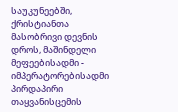საუკუნეებში, ქრისტიანთა მასობრივი დევნის დროს, მაშინდელი მეფეებისადმი - იმპერატორებისადმი პირდაპირი თაყვანისცემის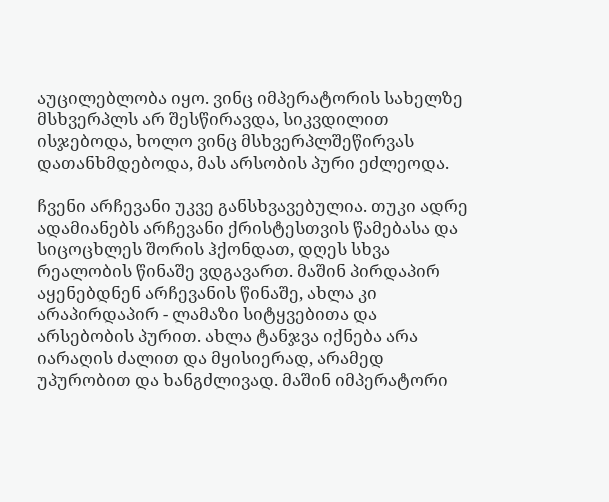აუცილებლობა იყო. ვინც იმპერატორის სახელზე მსხვერპლს არ შესწირავდა, სიკვდილით ისჯებოდა, ხოლო ვინც მსხვერპლშეწირვას დათანხმდებოდა, მას არსობის პური ეძლეოდა.

ჩვენი არჩევანი უკვე განსხვავებულია. თუკი ადრე ადამიანებს არჩევანი ქრისტესთვის წამებასა და სიცოცხლეს შორის ჰქონდათ, დღეს სხვა რეალობის წინაშე ვდგავართ. მაშინ პირდაპირ აყენებდნენ არჩევანის წინაშე, ახლა კი არაპირდაპირ - ლამაზი სიტყვებითა და არსებობის პურით. ახლა ტანჯვა იქნება არა იარაღის ძალით და მყისიერად, არამედ უპურობით და ხანგძლივად. მაშინ იმპერატორი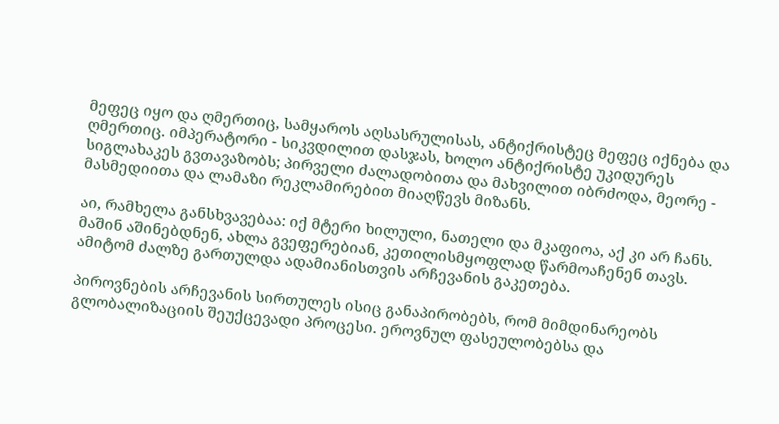მეფეც იყო და ღმერთიც, სამყაროს აღსასრულისას, ანტიქრისტეც მეფეც იქნება და ღმერთიც. იმპერატორი - სიკვდილით დასჯას, ხოლო ანტიქრისტე უკიდურეს სიგლახაკეს გვთავაზობს; პირველი ძალადობითა და მახვილით იბრძოდა, მეორე - მასმედიითა და ლამაზი რეკლამირებით მიაღწევს მიზანს.

აი, რამხელა განსხვავებაა: იქ მტერი ხილული, ნათელი და მკაფიოა, აქ კი არ ჩანს. მაშინ აშინებდნენ, ახლა გვეფერებიან, კეთილისმყოფლად წარმოაჩენენ თავს. ამიტომ ძალზე გართულდა ადამიანისთვის არჩევანის გაკეთება.

პიროვნების არჩევანის სირთულეს ისიც განაპირობებს, რომ მიმდინარეობს გლობალიზაციის შეუქცევადი პროცესი. ეროვნულ ფასეულობებსა და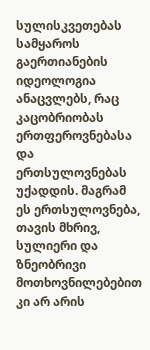სულისკვეთებას სამყაროს გაერთიანების იდეოლოგია ანაცვლებს, რაც კაცობრიობას ერთფეროვნებასა და ერთსულოვნებას უქადდის. მაგრამ ეს ერთსულოვნება, თავის მხრივ, სულიერი და ზნეობრივი მოთხოვნილებებით კი არ არის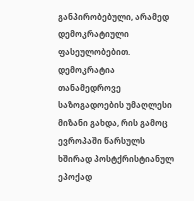განპირობებული, არამედ დემოკრატიული ფასეულობებით. დემოკრატია თანამედროვე საზოგადოების უმაღლესი მიზანი გახდა, რის გამოც ევროპაში წარსულს ხშირად პოსტქრისტიანულ ეპოქად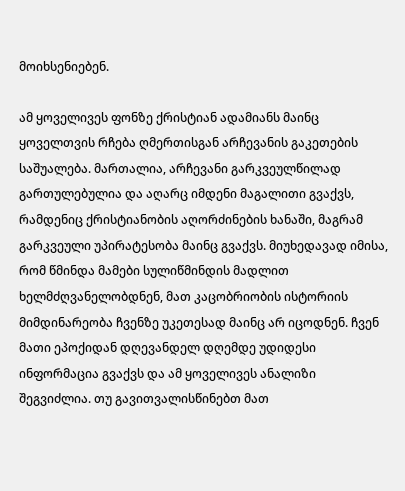მოიხსენიებენ.

ამ ყოველივეს ფონზე ქრისტიან ადამიანს მაინც ყოველთვის რჩება ღმერთისგან არჩევანის გაკეთების საშუალება. მართალია, არჩევანი გარკვეულწილად გართულებულია და აღარც იმდენი მაგალითი გვაქვს, რამდენიც ქრისტიანობის აღორძინების ხანაში, მაგრამ გარკვეული უპირატესობა მაინც გვაქვს. მიუხედავად იმისა, რომ წმინდა მამები სულიწმინდის მადლით ხელმძღვანელობდნენ, მათ კაცობრიობის ისტორიის მიმდინარეობა ჩვენზე უკეთესად მაინც არ იცოდნენ. ჩვენ მათი ეპოქიდან დღევანდელ დღემდე უდიდესი ინფორმაცია გვაქვს და ამ ყოველივეს ანალიზი შეგვიძლია. თუ გავითვალისწინებთ მათ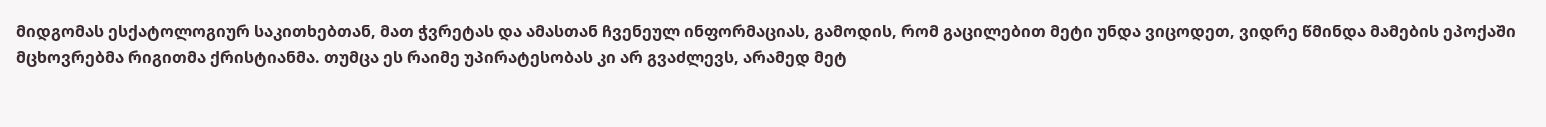მიდგომას ესქატოლოგიურ საკითხებთან, მათ ჭვრეტას და ამასთან ჩვენეულ ინფორმაციას, გამოდის, რომ გაცილებით მეტი უნდა ვიცოდეთ, ვიდრე წმინდა მამების ეპოქაში მცხოვრებმა რიგითმა ქრისტიანმა. თუმცა ეს რაიმე უპირატესობას კი არ გვაძლევს, არამედ მეტ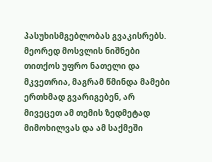პასუხისმგებლობას გვაკისრებს. მეორედ მოსვლის ნიშნები თითქოს უფრო ნათელი და მკვეთრია, მაგრამ წმინდა მამები ერთხმად გვარიგებენ, არ მივეცეთ ამ თემის ზედმეტად მიმოხილვას და ამ საქმეში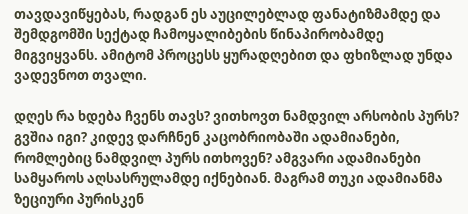თავდავიწყებას, რადგან ეს აუცილებლად ფანატიზმამდე და შემდგომში სექტად ჩამოყალიბების წინაპირობამდე მიგვიყვანს. ამიტომ პროცესს ყურადღებით და ფხიზლად უნდა ვადევნოთ თვალი.

დღეს რა ხდება ჩვენს თავს? ვითხოვთ ნამდვილ არსობის პურს? გვშია იგი? კიდევ დარჩნენ კაცობრიობაში ადამიანები, რომლებიც ნამდვილ პურს ითხოვენ? ამგვარი ადამიანები სამყაროს აღსასრულამდე იქნებიან. მაგრამ თუკი ადამიანმა ზეციური პურისკენ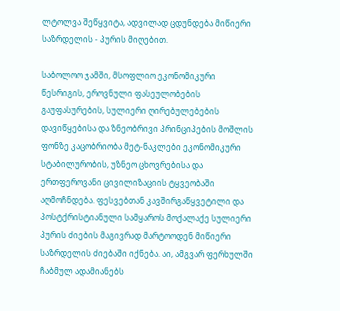ლტოლვა შეწყვიტა, ადვილად ცდუნდება მიწიერი საზრდელის - პურის მიღებით.

საბოლოო ჯამში, მსოფლიო ეკონომიკური წესრიგის, ეროვნული ფასეულობების გაუფასურების, სულიერი ღირებულებების დავიწყებისა და ზნეობრივი პრინციპების მოშლის ფონზე კაცობრიობა მეტ-ნაკლები ეკონომიკური სტაბილურობის, უზნეო ცხოვრებისა და ერთფეროვანი ცივილიზაციის ტყვეობაში აღმოჩნდება. ფესვებთან კავშირგაწყვეტილი და პოსტქრისტიანული სამყაროს მოქალაქე სულიერი პურის ძიების მაგივრად მარტოოდენ მიწიერი საზრდელის ძიებაში იქნება. აი, ამგვარ ფერხულში ჩაბმულ ადამიანებს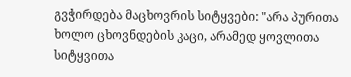გვჭირდება მაცხოვრის სიტყვები: "არა პურითა ხოლო ცხოვნდების კაცი, არამედ ყოვლითა სიტყვითა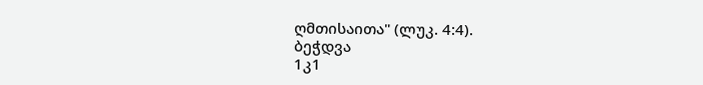ღმთისაითა" (ლუკ. 4:4).
ბეჭდვა
1კ1